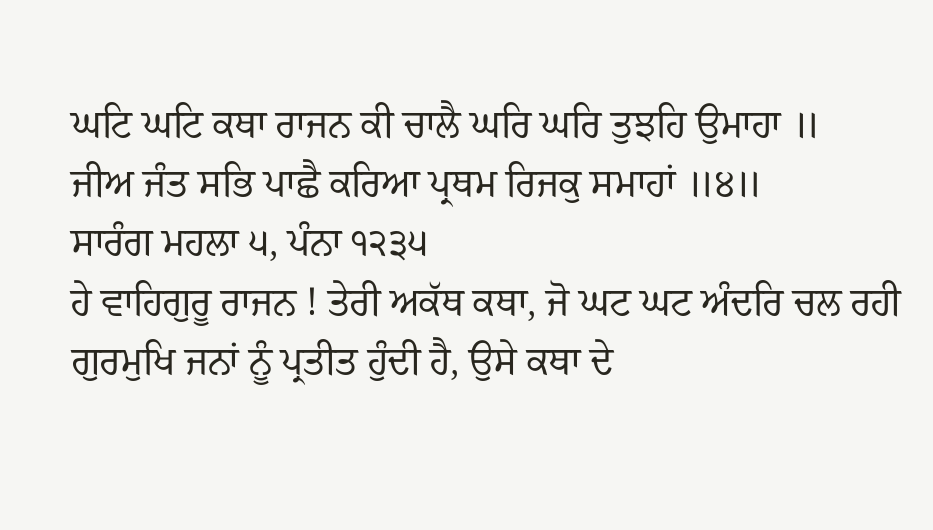ਘਟਿ ਘਟਿ ਕਥਾ ਰਾਜਨ ਕੀ ਚਾਲੈ ਘਰਿ ਘਰਿ ਤੁਝਹਿ ਉਮਾਹਾ ॥
ਜੀਅ ਜੰਤ ਸਭਿ ਪਾਛੈ ਕਰਿਆ ਪ੍ਰਥਮ ਰਿਜਕੁ ਸਮਾਹਾਂ ॥੪॥
ਸਾਰੰਗ ਮਹਲਾ ੫, ਪੰਨਾ ੧੨੩੫
ਹੇ ਵਾਹਿਗੁਰੂ ਰਾਜਨ ! ਤੇਰੀ ਅਕੱਥ ਕਥਾ, ਜੋ ਘਟ ਘਟ ਅੰਦਰਿ ਚਲ ਰਹੀ ਗੁਰਮੁਖਿ ਜਨਾਂ ਨੂੰ ਪ੍ਰਤੀਤ ਹੁੰਦੀ ਹੈ, ਉਸੇ ਕਥਾ ਦੇ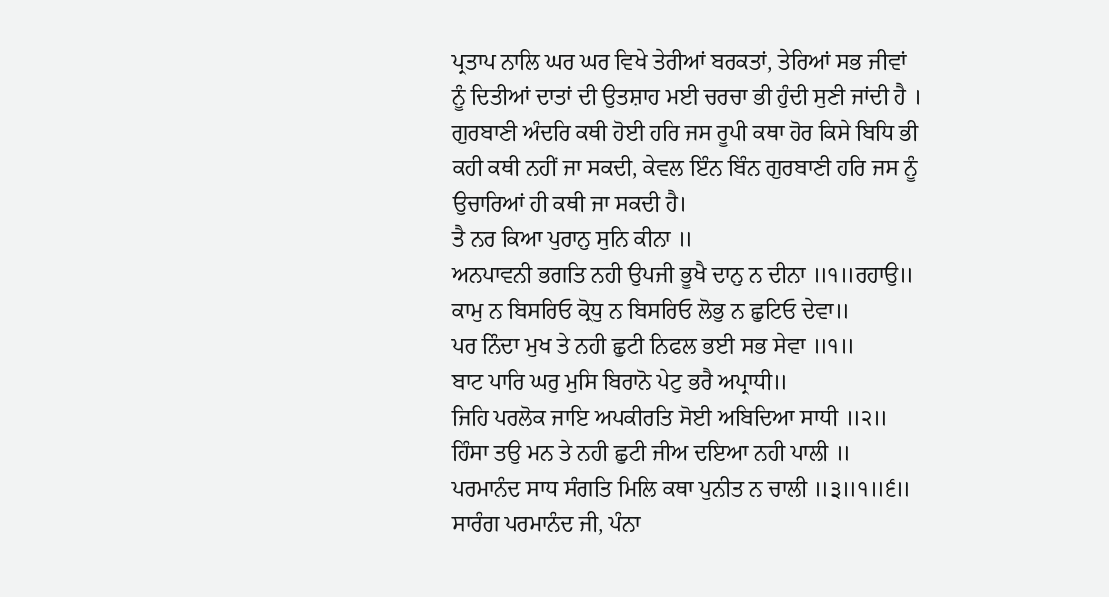ਪ੍ਰਤਾਪ ਨਾਲਿ ਘਰ ਘਰ ਵਿਖੇ ਤੇਰੀਆਂ ਬਰਕਤਾਂ, ਤੇਰਿਆਂ ਸਭ ਜੀਵਾਂ ਨੂੰ ਦਿਤੀਆਂ ਦਾਤਾਂ ਦੀ ਉਤਸ਼ਾਹ ਮਈ ਚਰਚਾ ਭੀ ਹੁੰਦੀ ਸੁਣੀ ਜਾਂਦੀ ਹੈ । ਗੁਰਬਾਣੀ ਅੰਦਰਿ ਕਥੀ ਹੋਈ ਹਰਿ ਜਸ ਰੂਪੀ ਕਥਾ ਹੋਰ ਕਿਸੇ ਬਿਧਿ ਭੀ ਕਹੀ ਕਥੀ ਨਹੀਂ ਜਾ ਸਕਦੀ, ਕੇਵਲ ਇੰਨ ਬਿੰਨ ਗੁਰਬਾਣੀ ਹਰਿ ਜਸ ਨੂੰ ਉਚਾਰਿਆਂ ਹੀ ਕਥੀ ਜਾ ਸਕਦੀ ਹੈ।
ਤੈ ਨਰ ਕਿਆ ਪੁਰਾਨੁ ਸੁਨਿ ਕੀਨਾ ॥
ਅਨਪਾਵਨੀ ਭਗਤਿ ਨਹੀ ਉਪਜੀ ਭੂਖੈ ਦਾਨੁ ਨ ਦੀਨਾ ॥੧॥ਰਹਾਉ॥
ਕਾਮੁ ਨ ਬਿਸਰਿਓ ਕ੍ਰੋਧੁ ਨ ਬਿਸਰਿਓ ਲੋਭੁ ਨ ਛੁਟਿਓ ਦੇਵਾ॥
ਪਰ ਨਿੰਦਾ ਮੁਖ ਤੇ ਨਹੀ ਛੁਟੀ ਨਿਫਲ ਭਈ ਸਭ ਸੇਵਾ ॥੧॥
ਬਾਟ ਪਾਰਿ ਘਰੁ ਮੁਸਿ ਬਿਰਾਨੋ ਪੇਟੁ ਭਰੈ ਅਪ੍ਰਾਧੀ॥
ਜਿਹਿ ਪਰਲੋਕ ਜਾਇ ਅਪਕੀਰਤਿ ਸੋਈ ਅਬਿਦਿਆ ਸਾਧੀ ॥੨॥
ਹਿੰਸਾ ਤਉ ਮਨ ਤੇ ਨਹੀ ਛੁਟੀ ਜੀਅ ਦਇਆ ਨਹੀ ਪਾਲੀ ॥
ਪਰਮਾਨੰਦ ਸਾਧ ਸੰਗਤਿ ਮਿਲਿ ਕਥਾ ਪੁਨੀਤ ਨ ਚਾਲੀ ॥੩॥੧॥੬॥
ਸਾਰੰਗ ਪਰਮਾਨੰਦ ਜੀ, ਪੰਨਾ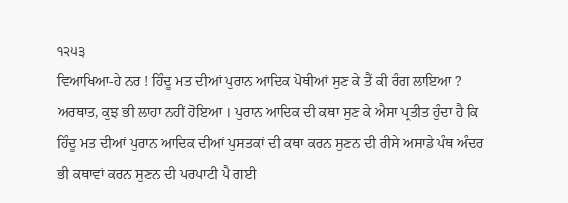੧੨੫੩
ਵਿਆਖਿਆ-ਹੇ ਨਰ ! ਹਿੰਦੂ ਮਤ ਦੀਆਂ ਪੁਰਾਨ ਆਦਿਕ ਪੋਥੀਆਂ ਸੁਣ ਕੇ ਤੈਂ ਕੀ ਰੰਗ ਲਾਇਆ ? ਅਰਥਾਤ, ਕੁਝ ਭੀ ਲਾਹਾ ਨਹੀਂ ਹੋਇਆ । ਪੁਰਾਨ ਆਦਿਕ ਦੀ ਕਥਾ ਸੁਣ ਕੇ ਐਸਾ ਪ੍ਰਤੀਤ ਹੁੰਦਾ ਹੈ ਕਿ ਹਿੰਦੂ ਮਤ ਦੀਆਂ ਪੁਰਾਨ ਆਦਿਕ ਦੀਆਂ ਪੁਸਤਕਾਂ ਦੀ ਕਥਾ ਕਰਨ ਸੁਣਨ ਦੀ ਰੀਸੇ ਅਸਾਡੇ ਪੰਥ ਅੰਦਰ ਭੀ ਕਥਾਵਾਂ ਕਰਨ ਸੁਣਨ ਦੀ ਪਰਪਾਟੀ ਪੈ ਗਈ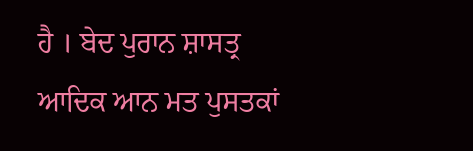ਹੈ । ਬੇਦ ਪੁਰਾਨ ਸ਼ਾਸਤ੍ਰ ਆਦਿਕ ਆਨ ਮਤ ਪੁਸਤਕਾਂ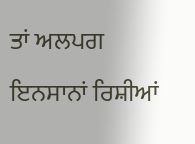ਤਾਂ ਅਲਪਗ ਇਨਸਾਨਾਂ ਰਿਸ਼ੀਆਂ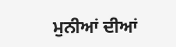ਮੁਨੀਆਂ ਦੀਆਂ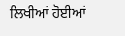ਲਿਖੀਆਂ ਹੋਈਆਂ